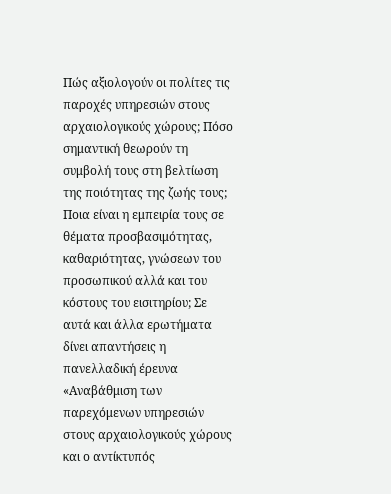Πώς αξιολογούν οι πολίτες τις παροχές υπηρεσιών στους αρχαιολογικούς χώρους; Πόσο σημαντική θεωρούν τη συμβολή τους στη βελτίωση της ποιότητας της ζωής τους; Ποια είναι η εμπειρία τους σε θέματα προσβασιμότητας, καθαριότητας, γνώσεων του προσωπικού αλλά και του κόστους του εισιτηρίου; Σε αυτά και άλλα ερωτήματα δίνει απαντήσεις η πανελλαδική έρευνα «Αναβάθμιση των παρεχόμενων υπηρεσιών στους αρχαιολογικούς χώρους και ο αντίκτυπός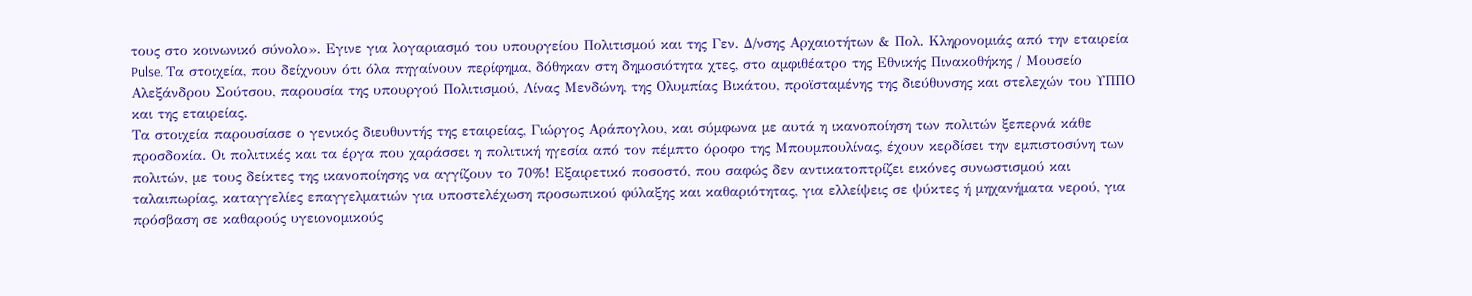τους στο κοινωνικό σύνολο». Εγινε για λογαριασμό του υπουργείου Πολιτισμού και της Γεν. Δ/νσης Αρχαιοτήτων & Πολ. Κληρονομιάς από την εταιρεία Pulse. Τα στοιχεία, που δείχνουν ότι όλα πηγαίνουν περίφημα, δόθηκαν στη δημοσιότητα χτες, στο αμφιθέατρο της Εθνικής Πινακοθήκης / Μουσείο Αλεξάνδρου Σούτσου, παρουσία της υπουργού Πολιτισμού, Λίνας Μενδώνη, της Ολυμπίας Βικάτου, προϊσταμένης της διεύθυνσης και στελεχών του ΥΠΠΟ και της εταιρείας.
Τα στοιχεία παρουσίασε ο γενικός διευθυντής της εταιρείας, Γιώργος Αράπογλου, και σύμφωνα με αυτά η ικανοποίηση των πολιτών ξεπερνά κάθε προσδοκία. Οι πολιτικές και τα έργα που χαράσσει η πολιτική ηγεσία από τον πέμπτο όροφο της Μπουμπουλίνας, έχουν κερδίσει την εμπιστοσύνη των πολιτών, με τους δείκτες της ικανοποίησης να αγγίζουν το 70%! Εξαιρετικό ποσοστό, που σαφώς δεν αντικατοπτρίζει εικόνες συνωστισμού και ταλαιπωρίας, καταγγελίες επαγγελματιών για υποστελέχωση προσωπικού φύλαξης και καθαριότητας, για ελλείψεις σε ψύκτες ή μηχανήματα νερού, για πρόσβαση σε καθαρούς υγειονομικούς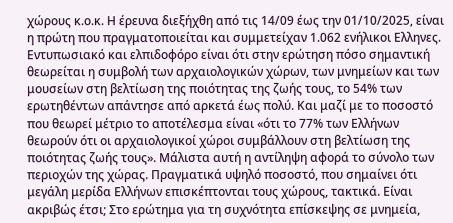χώρους κ.ο.κ. Η έρευνα διεξήχθη από τις 14/09 έως την 01/10/2025, είναι η πρώτη που πραγματοποιείται και συμμετείχαν 1.062 ενήλικοι Ελληνες.
Εντυπωσιακό και ελπιδοφόρο είναι ότι στην ερώτηση πόσο σημαντική θεωρείται η συμβολή των αρχαιολογικών χώρων, των μνημείων και των μουσείων στη βελτίωση της ποιότητας της ζωής τους, το 54% των ερωτηθέντων απάντησε από αρκετά έως πολύ. Και μαζί με το ποσοστό που θεωρεί μέτριο το αποτέλεσμα είναι «ότι το 77% των Ελλήνων θεωρούν ότι οι αρχαιολογικοί χώροι συμβάλλουν στη βελτίωση της ποιότητας ζωής τους». Μάλιστα αυτή η αντίληψη αφορά το σύνολο των περιοχών της χώρας. Πραγματικά υψηλό ποσοστό, που σημαίνει ότι μεγάλη μερίδα Ελλήνων επισκέπτονται τους χώρους, τακτικά. Είναι ακριβώς έτσι; Στο ερώτημα για τη συχνότητα επίσκεψης σε μνημεία,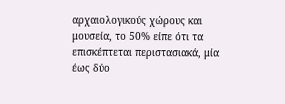αρχαιολογικούς χώρους και μουσεία, το 50% είπε ότι τα επισκέπτεται περιστασιακά, μία έως δύο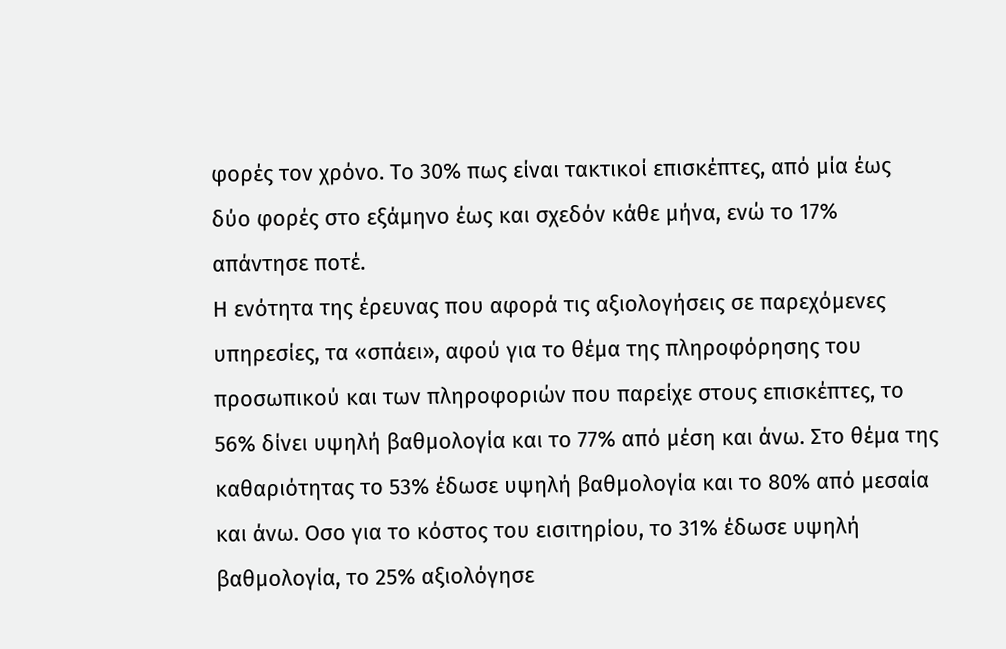φορές τον χρόνο. Το 30% πως είναι τακτικοί επισκέπτες, από μία έως δύο φορές στο εξάμηνο έως και σχεδόν κάθε μήνα, ενώ το 17% απάντησε ποτέ.
Η ενότητα της έρευνας που αφορά τις αξιολογήσεις σε παρεχόμενες υπηρεσίες, τα «σπάει», αφού για το θέμα της πληροφόρησης του προσωπικού και των πληροφοριών που παρείχε στους επισκέπτες, το 56% δίνει υψηλή βαθμολογία και το 77% από μέση και άνω. Στο θέμα της καθαριότητας το 53% έδωσε υψηλή βαθμολογία και το 80% από μεσαία και άνω. Οσο για το κόστος του εισιτηρίου, το 31% έδωσε υψηλή βαθμολογία, το 25% αξιολόγησε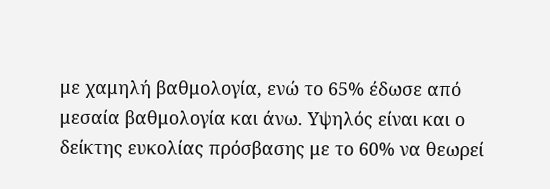με χαμηλή βαθμολογία, ενώ το 65% έδωσε από μεσαία βαθμολογία και άνω. Υψηλός είναι και ο δείκτης ευκολίας πρόσβασης με το 60% να θεωρεί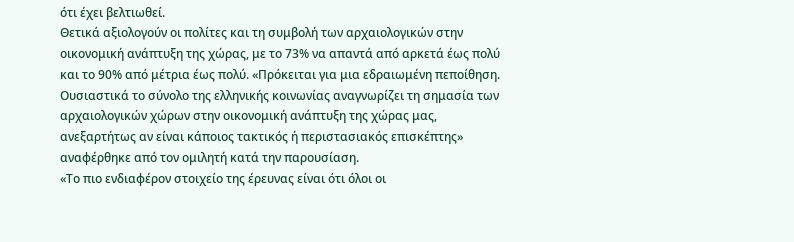ότι έχει βελτιωθεί.
Θετικά αξιολογούν οι πολίτες και τη συμβολή των αρχαιολογικών στην οικονομική ανάπτυξη της χώρας, με το 73% να απαντά από αρκετά έως πολύ και το 90% από μέτρια έως πολύ. «Πρόκειται για μια εδραιωμένη πεποίθηση. Ουσιαστικά το σύνολο της ελληνικής κοινωνίας αναγνωρίζει τη σημασία των αρχαιολογικών χώρων στην οικονομική ανάπτυξη της χώρας μας, ανεξαρτήτως αν είναι κάποιος τακτικός ή περιστασιακός επισκέπτης» αναφέρθηκε από τον ομιλητή κατά την παρουσίαση.
«Το πιο ενδιαφέρον στοιχείο της έρευνας είναι ότι όλοι οι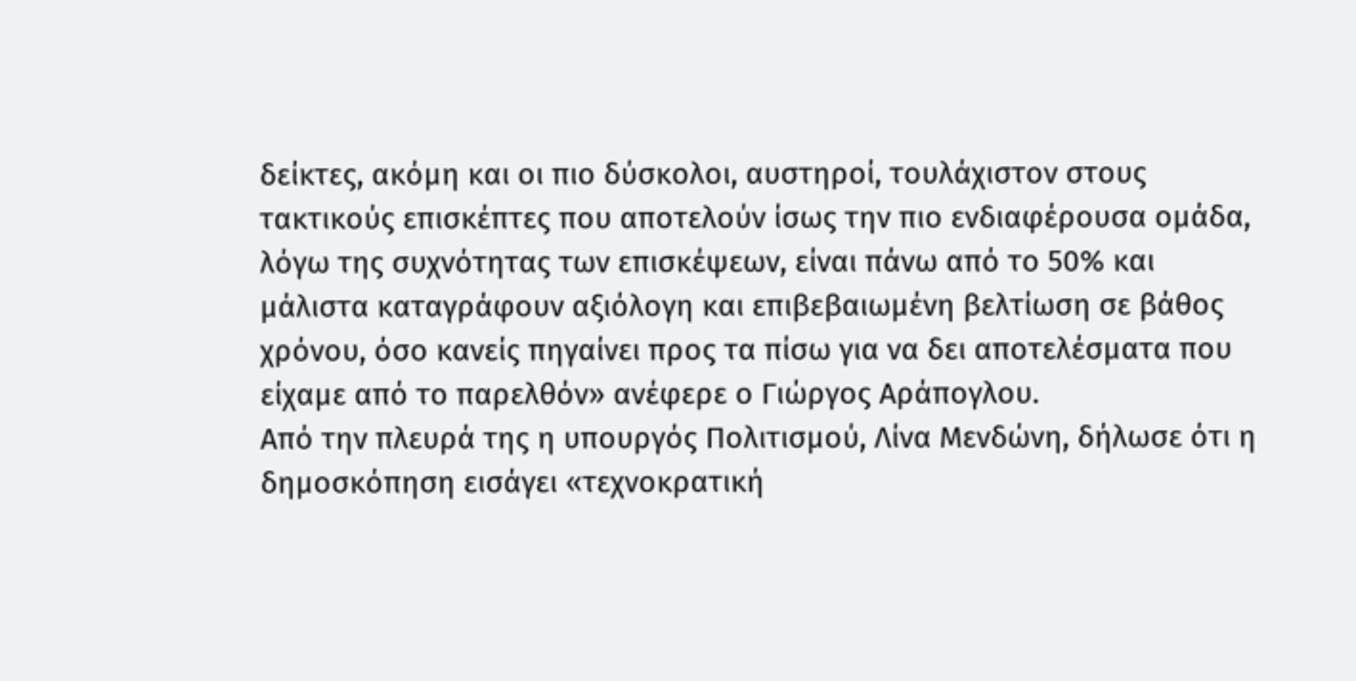δείκτες, ακόμη και οι πιο δύσκολοι, αυστηροί, τουλάχιστον στους τακτικούς επισκέπτες που αποτελούν ίσως την πιο ενδιαφέρουσα ομάδα, λόγω της συχνότητας των επισκέψεων, είναι πάνω από το 50% και μάλιστα καταγράφουν αξιόλογη και επιβεβαιωμένη βελτίωση σε βάθος χρόνου, όσο κανείς πηγαίνει προς τα πίσω για να δει αποτελέσματα που είχαμε από το παρελθόν» ανέφερε ο Γιώργος Αράπογλου.
Από την πλευρά της η υπουργός Πολιτισμού, Λίνα Μενδώνη, δήλωσε ότι η δημοσκόπηση εισάγει «τεχνοκρατική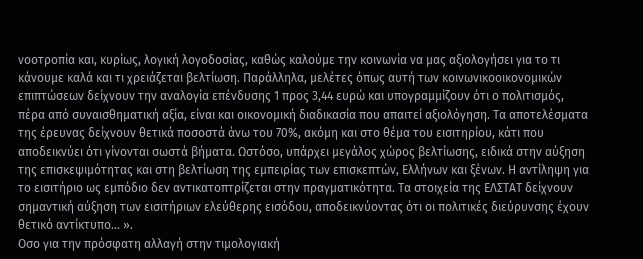νοοτροπία και, κυρίως, λογική λογοδοσίας, καθώς καλούμε την κοινωνία να μας αξιολογήσει για το τι κάνουμε καλά και τι χρειάζεται βελτίωση. Παράλληλα, μελέτες όπως αυτή των κοινωνικοοικονομικών επιπτώσεων δείχνουν την αναλογία επένδυσης 1 προς 3,44 ευρώ και υπογραμμίζουν ότι ο πολιτισμός, πέρα από συναισθηματική αξία, είναι και οικονομική διαδικασία που απαιτεί αξιολόγηση. Τα αποτελέσματα της έρευνας δείχνουν θετικά ποσοστά άνω του 70%, ακόμη και στο θέμα του εισιτηρίου, κάτι που αποδεικνύει ότι γίνονται σωστά βήματα. Ωστόσο, υπάρχει μεγάλος χώρος βελτίωσης, ειδικά στην αύξηση της επισκεψιμότητας και στη βελτίωση της εμπειρίας των επισκεπτών, Ελλήνων και ξένων. Η αντίληψη για το εισιτήριο ως εμπόδιο δεν αντικατοπτρίζεται στην πραγματικότητα. Τα στοιχεία της ΕΛΣΤΑΤ δείχνουν σημαντική αύξηση των εισιτήριων ελεύθερης εισόδου, αποδεικνύοντας ότι οι πολιτικές διεύρυνσης έχουν θετικό αντίκτυπο… ».
Οσο για την πρόσφατη αλλαγή στην τιμολογιακή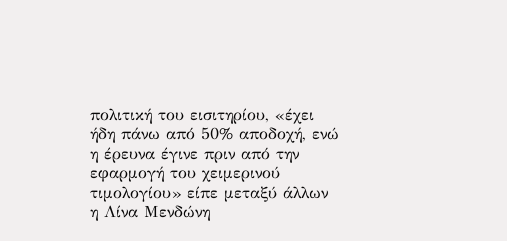πολιτική του εισιτηρίου, «έχει ήδη πάνω από 50% αποδοχή, ενώ η έρευνα έγινε πριν από την εφαρμογή του χειμερινού τιμολογίου» είπε μεταξύ άλλων η Λίνα Μενδώνη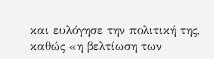και ευλόγησε την πολιτική της, καθώς «η βελτίωση των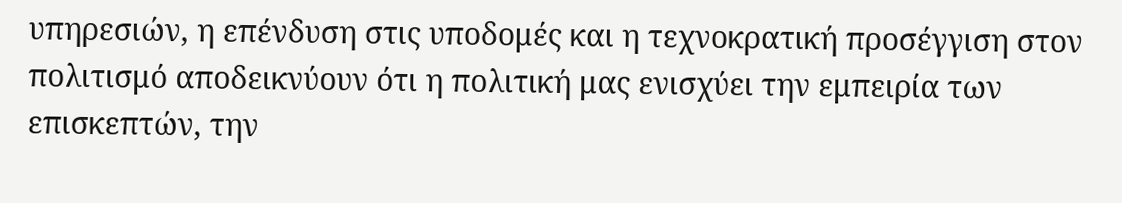υπηρεσιών, η επένδυση στις υποδομές και η τεχνοκρατική προσέγγιση στον πολιτισμό αποδεικνύουν ότι η πολιτική μας ενισχύει την εμπειρία των επισκεπτών, την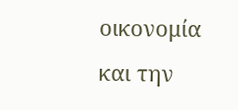οικονομία και την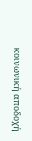κοινωνική αποδοχή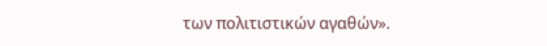των πολιτιστικών αγαθών».